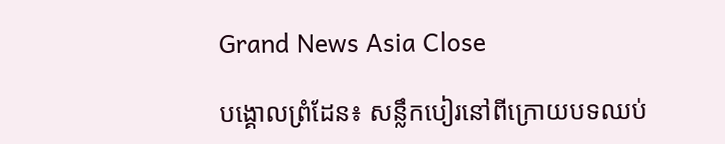Grand News Asia Close

បង្គោលព្រំដែន៖ សន្លឹកបៀរនៅពីក្រោយបទឈប់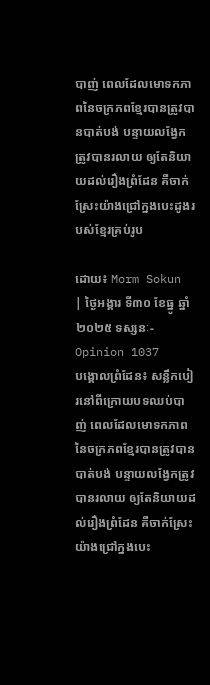បាញ់ ពេលដែលមោទកភាពនៃចក្រភពខ្មែរបានត្រូវបានបាត់បង់ បន្ទាយលង្វែកត្រូវបានរលាយ ឲ្យតែនិយាយដល់រឿងព្រំដែន គឺចាក់ស្រែះយ៉ាងជ្រៅក្នងបេះដូងរបស់ខ្មែរគ្រប់រូប

ដោយ៖ Morm Sokun  | ថ្ងៃអង្គារ ទី៣០ ខែធ្នូ ឆ្នាំ២០២៥ ទស្សនៈ-Opinion 1037
បង្គោលព្រំដែន៖ សន្លឹកបៀរនៅពីក្រោយបទឈប់បាញ់ ពេលដែលមោទកភាពនៃចក្រភពខ្មែរបានត្រូវបានបាត់បង់ បន្ទាយលង្វែកត្រូវបានរលាយ ឲ្យតែនិយាយដល់រឿងព្រំដែន គឺចាក់ស្រែះយ៉ាងជ្រៅក្នងបេះ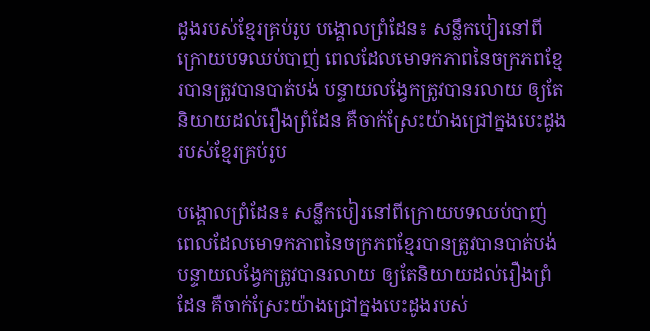ដូងរបស់ខ្មែរគ្រប់រូប បង្គោលព្រំដែន៖ សន្លឹកបៀរនៅពីក្រោយបទឈប់បាញ់ ពេលដែលមោទកភាពនៃចក្រភពខ្មែរបានត្រូវបានបាត់បង់ បន្ទាយលង្វែកត្រូវបានរលាយ ឲ្យតែនិយាយដល់រឿងព្រំដែន គឺចាក់ស្រែះយ៉ាងជ្រៅក្នងបេះដូងរបស់ខ្មែរគ្រប់រូប

បង្គោលព្រំដែន៖ សន្លឹកបៀរនៅពីក្រោយបទឈប់បាញ់ ពេលដែលមោទកភាពនៃចក្រភពខ្មែរបានត្រូវបានបាត់បង់ បន្ទាយលង្វែកត្រូវបានរលាយ ឲ្យតែនិយាយដល់រឿងព្រំដែន គឺចាក់ស្រែះយ៉ាងជ្រៅក្នងបេះដូងរបស់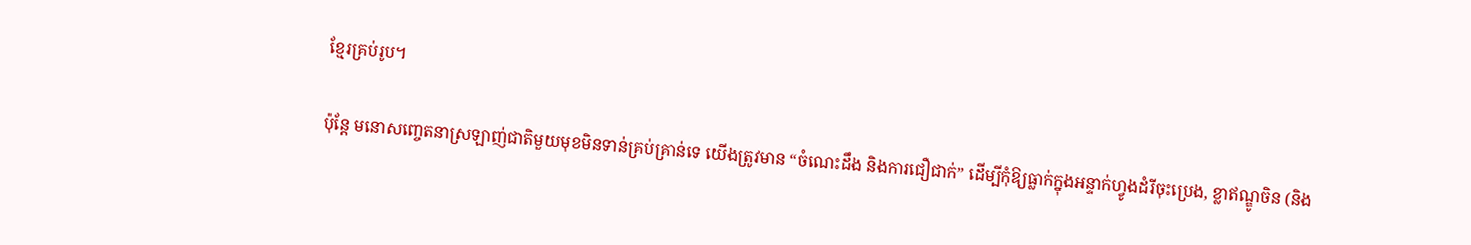ខ្មែរគ្រប់រូប។

ប៉ុន្តែ មនោសញ្ចេតនាស្រឡាញ់ជាតិមួយមុខមិនទាន់គ្រប់គ្រាន់ទេ យើងត្រូវមាន “ចំណេះដឹង និងការជឿជាក់” ដើម្បីកុំឱ្យធ្លាក់ក្នុងអន្ទាក់ហ្វូងដំរីចុះប្រេង, ខ្លាឥណ្ឌូចិន (និង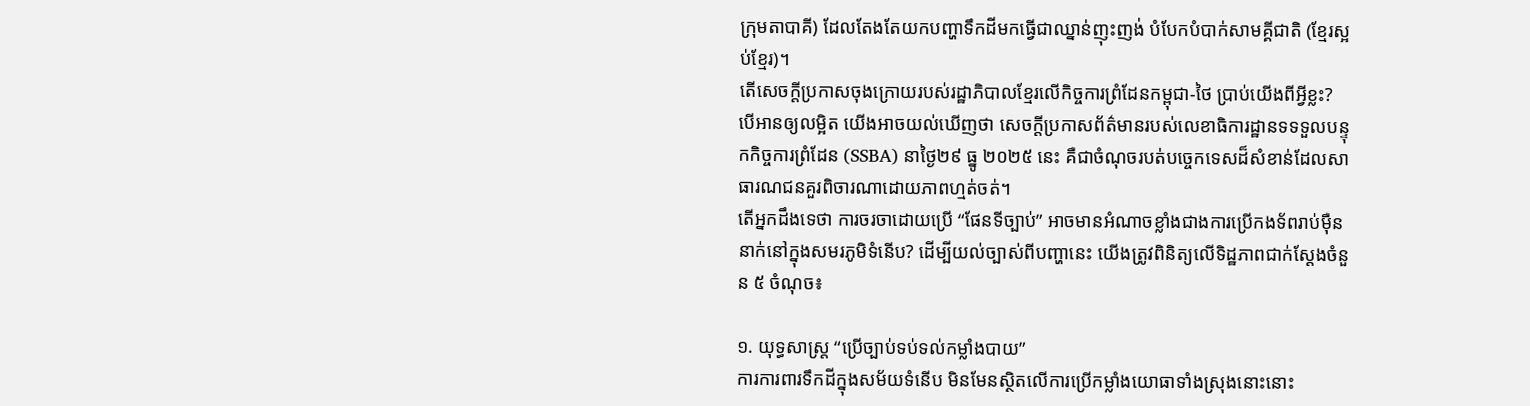ក្រុមតាបាគី) ដែលតែងតែយកបញ្ហាទឹកដីមកធ្វើជាឈ្នាន់ញុះញង់ បំបែកបំបាក់សាមគ្គីជាតិ (ខ្មែរស្អប់ខ្មែរ)។
តើសេចក្តីប្រកាសចុងក្រោយរបស់រដ្ឋាភិបាលខ្មែរលើកិច្ចការព្រំដែនកម្ពុជា-ថៃ ប្រាប់យើងពីអ្វីខ្លះ?
បើអានឲ្យលម្អិត យើងអាចយល់ឃើញថា សេចក្តីប្រកាសព័ត៌មានរបស់លេខាធិការដ្ឋានទទទួលបន្ទុកកិច្ចការព្រំដែន (SSBA) នាថ្ងៃ២៩ ធ្នូ ២០២៥ នេះ គឺជាចំណុចរបត់បច្ចេកទេសដ៏សំខាន់ដែលសាធារណជនគួរពិចារណាដោយភាពហ្មត់ចត់។
តើអ្នកដឹងទេថា ការចរចាដោយប្រើ “ផែនទីច្បាប់” អាចមានអំណាចខ្លាំងជាងការប្រើកងទ័ពរាប់ម៉ឺននាក់នៅក្នុងសមរភូមិទំនើប? ដើម្បីយល់ច្បាស់ពីបញ្ហានេះ យើងត្រូវពិនិត្យលើទិដ្ឋភាពជាក់ស្តែងចំនួន ៥ ចំណុច៖

១. យុទ្ធសាស្ត្រ “ប្រើច្បាប់ទប់ទល់កម្លាំងបាយ”
ការការពារទឹកដីក្នុងសម័យទំនើប មិនមែនស្ថិតលើការប្រើកម្លាំងយោធាទាំងស្រុងនោះនោះ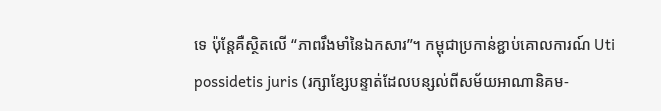ទេ ប៉ុន្តែគឺស្ថិតលើ “ភាពរឹងមាំនៃឯកសារ”។ កម្ពុជាប្រកាន់ខ្ជាប់គោលការណ៍ Uti possidetis juris (រក្សាខ្សែបន្ទាត់ដែលបន្សល់ពីសម័យអាណានិគម-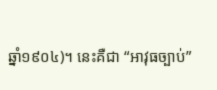ឆ្នាំ១៩០៤)។ នេះគឺជា “អាវុធច្បាប់”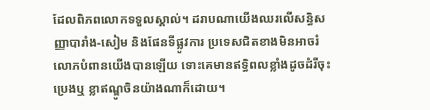ដែលពិភពលោកទទួលស្គាល់។ ដរាបណាយើងឈរលើសន្ធិសញ្ញាបារាំង-សៀម និងផែនទីផ្លូវការ ប្រទេសជិតខាងមិនអាចរំលោភបំពានយើងបានឡើយ ទោះគេមានឥទ្ធិពលខ្លាំងដូចដំរីចុះប្រេងឬ ខ្លាឥណ្ឌូចិនយ៉ាងណាក៏ដោយ។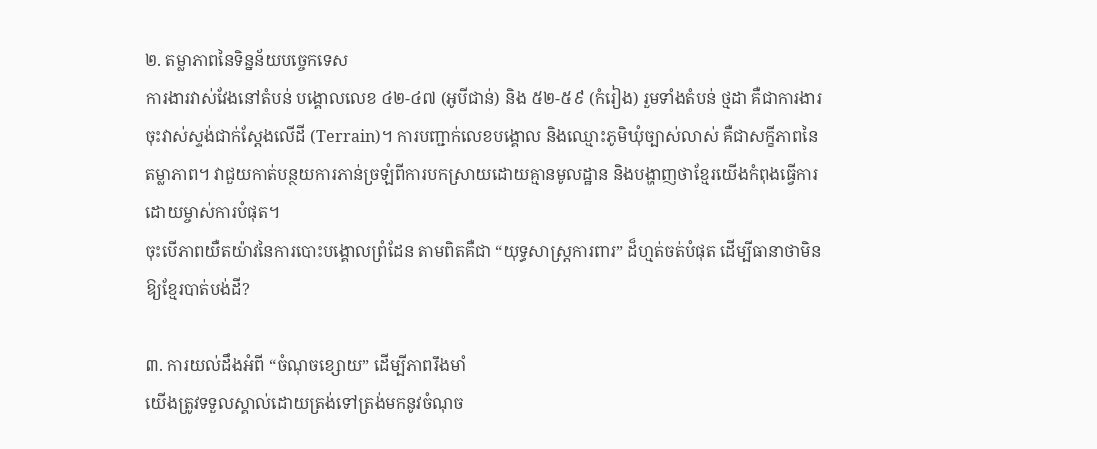២. តម្លាភាពនៃទិន្នន័យបច្ចេកទេស
ការងារវាស់វែងនៅតំបន់ បង្គោលលេខ ៤២-៤៧ (អូបីជាន់) និង ៥២-៥៩ (កំរៀង) រួមទាំងតំបន់ ថ្មដា គឺជាការងារចុះវាស់ស្ទង់ជាក់ស្តែងលើដី (Terrain)។ ការបញ្ជាក់លេខបង្គោល និងឈ្មោះភូមិឃុំច្បាស់លាស់ គឺជាសក្ខីភាពនៃតម្លាភាព។ វាជួយកាត់បន្ថយការភាន់ច្រឡំពីការបកស្រាយដោយគ្មានមូលដ្ឋាន និងបង្ហាញថាខ្មែរយើងកំពុងធ្វើការដោយម្ចាស់ការបំផុត។
ចុះបើភាពយឺតយ៉ាវនៃការបោះបង្គោលព្រំដែន តាមពិតគឺជា “យុទ្ធសាស្ត្រការពារ” ដ៏ហ្មត់ចត់បំផុត ដើម្បីធានាថាមិនឱ្យខ្មែរបាត់បង់ដី?

៣. ការយល់ដឹងអំពី “ចំណុចខ្សោយ” ដើម្បីភាពរឹងមាំ
យើងត្រូវទទួលស្គាល់ដោយត្រង់ទៅត្រង់មកនូវចំណុច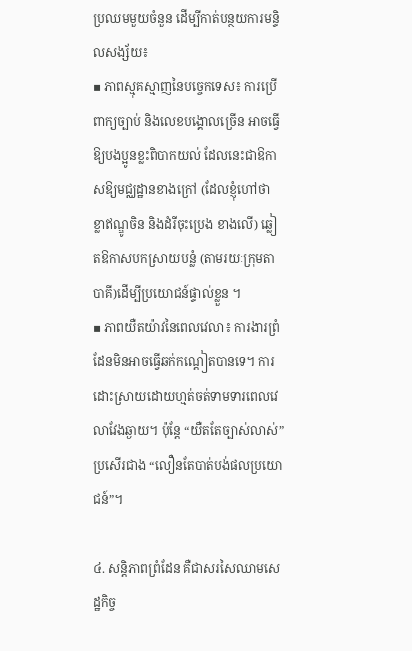ប្រឈមមួយចំនួន ដើម្បីកាត់បន្ថយការមន្ទិលសង្ស័យ៖
▪ ភាពស្មុគស្មាញនៃបច្ចេកទេស៖ ការប្រើពាក្យច្បាប់ និងលេខបង្គោលច្រើន អាចធ្វើឱ្យបងប្អូនខ្លះពិបាកយល់ ដែលនេះជាឱកាសឱ្យមជ្ឈដ្ឋានខាងក្រៅ (ដែលខ្ញុំហៅថា ខ្លាឥណ្ឌូចិន និងដំរីចុះប្រេង ខាងលើ) ឆ្លៀតឱកាសបកស្រាយបន្លំ (តាមរយៈក្រុមតាបាគី)ដើម្បីប្រយោជន៍ផ្ទាល់ខ្លួន ។
▪ ភាពយឺតយ៉ាវនៃពេលវេលា៖ ការងារព្រំដែនមិនអាចធ្វើឆក់កណ្តៀតបានទេ។ ការដោះស្រាយដោយហ្មត់ចត់ទាមទារពេលវេលាវែងឆ្ងាយ។ ប៉ុន្តែ “យឺតតែច្បាស់លាស់” ប្រសើរជាង “លឿនតែបាត់បង់ផលប្រយោជន៍”។

៤. សន្តិភាពព្រំដែន គឺជាសរសៃឈាមសេដ្ឋកិច្ច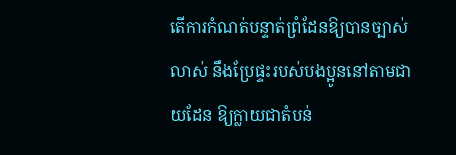តើការកំណត់បន្ទាត់ព្រំដែនឱ្យបានច្បាស់លាស់ នឹងប្រែផ្ទះរបស់បងប្អូននៅតាមជាយដែន ឱ្យក្លាយជាតំបន់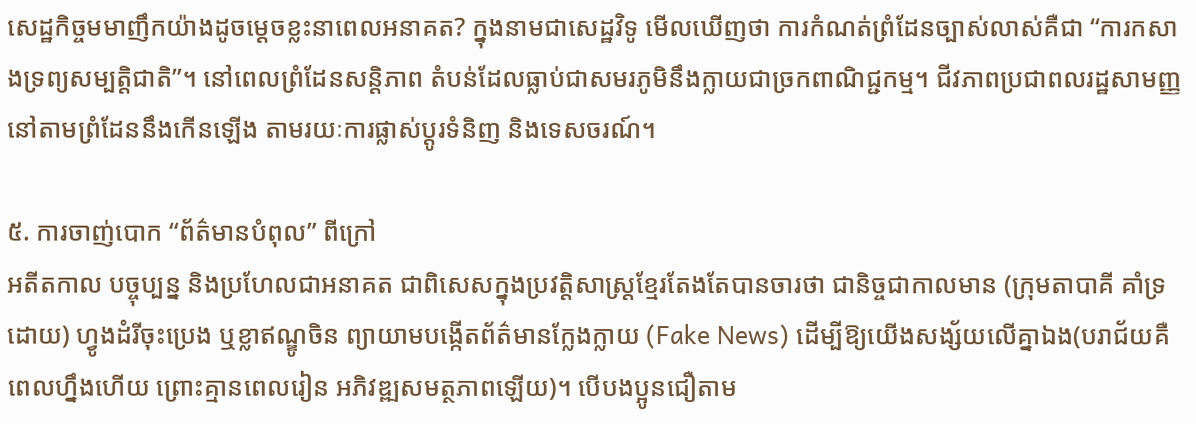សេដ្ឋកិច្ចមមាញឹកយ៉ាងដូចម្តេចខ្លះនាពេលអនាគត? ក្នុងនាមជាសេដ្ឋវិទូ មើលឃើញថា ការកំណត់ព្រំដែនច្បាស់លាស់គឺជា “ការកសាងទ្រព្យសម្បត្តិជាតិ”។ នៅពេលព្រំដែនសន្តិភាព តំបន់ដែលធ្លាប់ជាសមរភូមិនឹងក្លាយជាច្រកពាណិជ្ជកម្ម។ ជីវភាពប្រជាពលរដ្ឋសាមញ្ញនៅតាមព្រំដែននឹងកើនឡើង តាមរយៈការផ្លាស់ប្តូរទំនិញ និងទេសចរណ៍។

៥. ការចាញ់បោក “ព័ត៌មានបំពុល” ពីក្រៅ
អតីតកាល បច្ចុប្បន្ន និងប្រហែលជាអនាគត ជាពិសេសក្នុងប្រវត្តិសាស្ត្រខ្មែរតែងតែបានចារថា ជានិច្ចជាកាលមាន (ក្រុមតាបាគី គាំទ្រដោយ) ហ្វូងដំរីចុះប្រេង ឬខ្លាឥណ្ឌូចិន ព្យាយាមបង្កើតព័ត៌មានក្លែងក្លាយ (Fake News) ដើម្បីឱ្យយើងសង្ស័យលើគ្នាឯង(បរាជ័យគឺពេលហ្នឹងហើយ ព្រោះគ្មានពេលរៀន អភិវឌ្ឍសមត្ថភាពឡើយ)។ បើបងប្អូនជឿតាម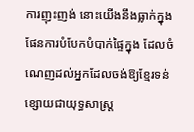ការញុះញង់ នោះយើងនឹងធ្លាក់ក្នុងផែនការបំបែកបំបាក់ផ្ទៃក្នុង ដែលចំណេញដល់អ្នកដែលចង់ឱ្យខ្មែរទន់ខ្សោយជាយុទ្ធសាស្ត្រ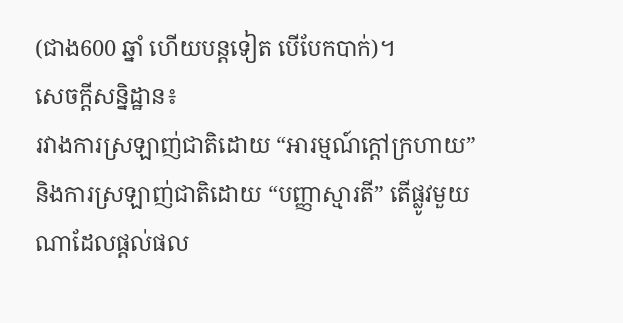(ជាង600 ឆ្នាំ ហើយបន្តទៀត បើបែកបាក់)។
សេចក្តីសន្និដ្ឋាន៖
រវាងការស្រឡាញ់ជាតិដោយ “អារម្មណ៍ក្តៅក្រហាយ” និងការស្រឡាញ់ជាតិដោយ “បញ្ញាស្មារតី” តើផ្លូវមួយណាដែលផ្តល់ផល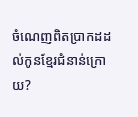ចំណេញពិតប្រាកដដល់កូនខ្មែរជំនាន់ក្រោយ?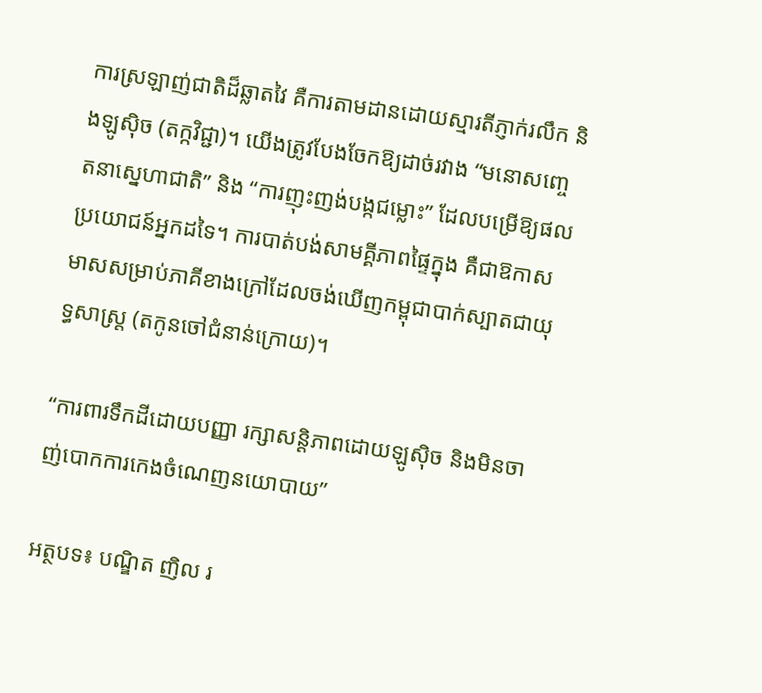ការស្រឡាញ់ជាតិដ៏ឆ្លាតវៃ គឺការតាមដានដោយស្មារតីភ្ញាក់រលឹក និងឡូស៊ិច (តក្កវិជ្ជា)។ យើងត្រូវបែងចែកឱ្យដាច់រវាង “មនោសញ្ចេតនាស្នេហាជាតិ” និង “ការញុះញង់បង្កជម្លោះ” ដែលបម្រើឱ្យផលប្រយោជន៍អ្នកដទៃ។ ការបាត់បង់សាមគ្គីភាពផ្ទៃក្នុង គឺជាឱកាសមាសសម្រាប់ភាគីខាងក្រៅដែលចង់ឃើញកម្ពុជាបាក់ស្បាតជាយុទ្ធសាស្ត្រ (តកូនចៅជំនាន់ក្រោយ)។

“ការពារទឹកដីដោយបញ្ញា រក្សាសន្តិភាពដោយឡូស៊ិច និងមិនចាញ់បោកការកេងចំណេញនយោបាយ”

អត្ថបទ៖ បណ្ឌិត ញិល រ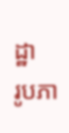ដ្ឋា
រូបភា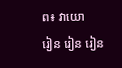ព៖ វាយោ
រៀន រៀន រៀន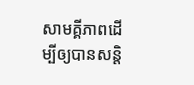សាមគ្គីភាពដើម្បីឲ្យបានសន្តិ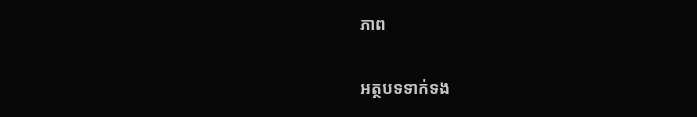ភាព

អត្ថបទទាក់ទង